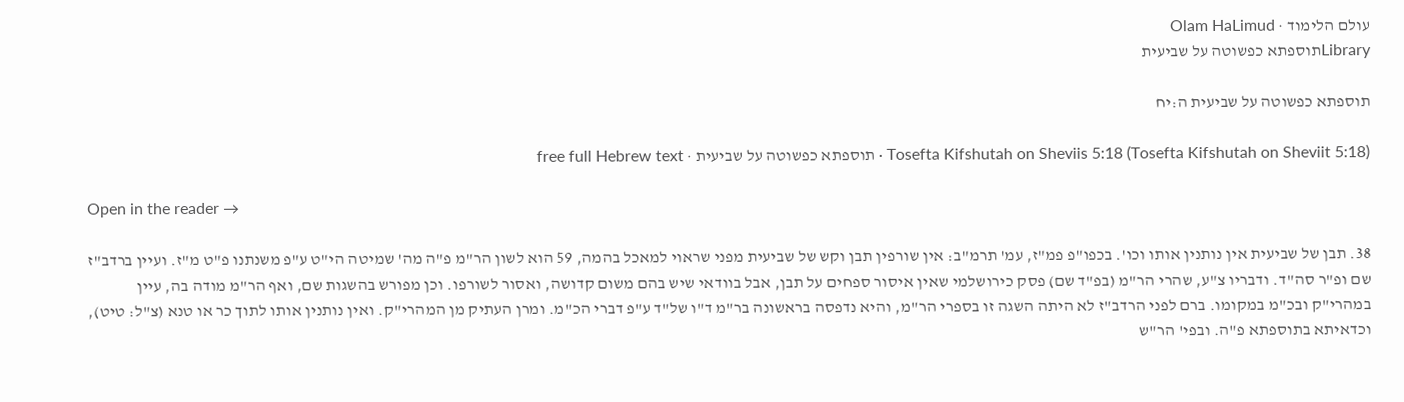עולם הלימוד · Olam HaLimud
Libraryתוספתא כפשוטה על שביעית

תוספתא כפשוטה על שביעית ה:יח

Tosefta Kifshutah on Sheviis 5:18 (Tosefta Kifshutah on Sheviit 5:18) · תוספתא כפשוטה על שביעית · free full Hebrew text

Open in the reader →

38. תבן של שביעית אין נותנין אותו וכו'. בכפו"פ פמ"ז, עמ' תרמ"ב: אין שורפין תבן וקש של שביעית מפני שראוי למאכל בהמה, 59 הוא לשון הר"מ פ"ה מה' שמיטה הי"ט ע"פ משנתנו פ"ט מ"ז. ועיין ברדב"ז שם ופ"ר סה"ד. ודבריו צ"ע, שהרי הר"מ (בפ"ד שם) פסק כירושלמי שאין איסור ספחים על תבן, אבל בוודאי שיש בהם משום קדושה, ואסור לשורפו. וכן מפורש בהשגות שם, ואף הר"מ מודה בה, עיין במהרי"ק ובכ"מ במקומו. ברם לפני הרדב"ז לא היתה השגה זו בספרי הר"מ, והיא נדפסה בראשונה בר"מ ד"ו של"ד ע"פ דברי הכ"מ. ומרן העתיק מן המהרי"ק. ואין נותנין אותו לתוך כר או טנא (צ"ל: טיט), וכדאיתא בתוספתא פ"ה. ובפי' הר"ש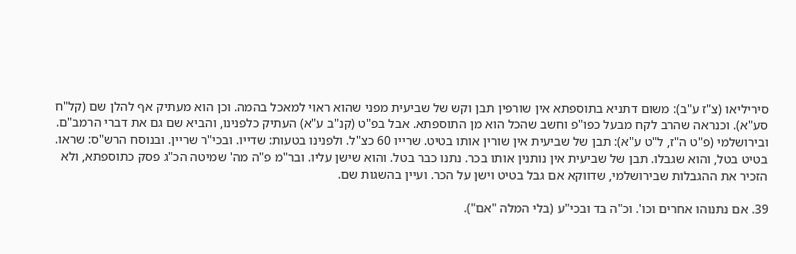סיריליאו (צ"ז ע"ב): משום דתניא בתוספתא אין שורפין תבן וקש של שביעית מפני שהוא ראוי למאכל בהמה. וכן הוא מעתיק אף להלן שם (קל"ח סע"א). וכנראה שהרב לקח מבעל כפו"פ וחשב שהכל הוא מן התוספתא. אבל בפ"ט (קנ"ב ע"א) העתיק כלפנינו, והביא שם גם את דברי הרמב"ם. ובירושלמי (פ"ט ה"ז, ל"ט ע"א): תבן של שביעית אין שורין אותו בטיט. שרייו 60 כצ"ל. ולפנינו בטעות: שדייו. ובכי"ר שריין. ובנוסח הרש"ס: שראו. בטיט בטל, והוא שגבלו. תבן של שביעית אין נותנין אותו בכר. נתנו כבר בטל. והוא שישן עליו. ובר"מ פ"ה מה' שמיטה הכ"ג פסק כתוספתא, ולא הזכיר את ההגבלות שבירושלמי, שדווקא אם גבל בטיט וישן על הכר. ועיין בהשגות שם.

39. אם נתנוהו אחרים וכו'. וכ"ה בד ובכי"ע (בלי המלה "אם").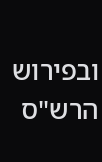ובפירוש הרש"ס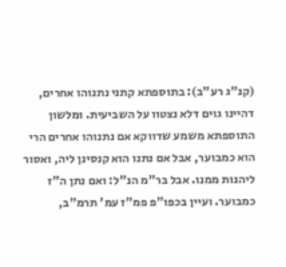(קנ"ג רע"ב): בתוספתא קתני נתנוהו אחרים, דהיינו גוים דלא נצטוו על השביעית. ומלשון התוספתא משמע שדווקא אם נתנוהו אחרים הרי הוא כמבוער, אבל אם נתנו הוא קנסינן ליה, ואסור ליהנות ממנו. אבל בר"מ הנ"ל: ואם נתן ה"ז כמבוער. ועיין בכפו"פ פמ"ז עמ' תרמ"ב,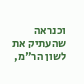וכנראה שהעתיק את לשון הר"מ,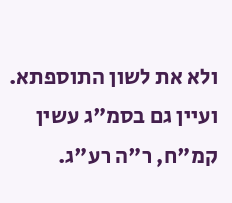ולא את לשון התוספתא. ועיין גם בסמ"ג עשין קמ"ח, ר"ה רע"ג.